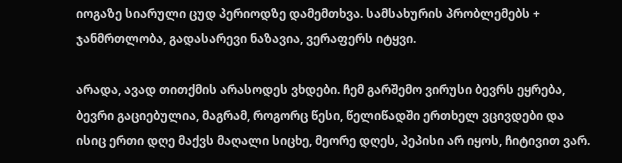იოგაზე სიარული ცუდ პერიოდზე დამემთხვა. სამსახურის პრობლემებს + ჯანმრთლობა, გადასარევი ნაზავია, ვერაფერს იტყვი.

არადა, ავად თითქმის არასოდეს ვხდები. ჩემ გარშემო ვირუსი ბევრს ეყრება, ბევრი გაციებულია, მაგრამ, როგორც წესი, წელიწადში ერთხელ ვცივდები და ისიც ერთი დღე მაქვს მაღალი სიცხე, მეორე დღეს, პეპისი არ იყოს, ჩიტივით ვარ.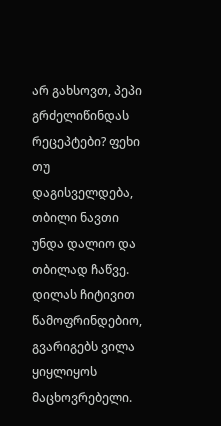არ გახსოვთ, პეპი გრძელიწინდას რეცეპტები? ფეხი თუ დაგისველდება, თბილი ნავთი უნდა დალიო და თბილად ჩაწვე. დილას ჩიტივით წამოფრინდებიო, გვარიგებს ვილა ყიყლიყოს მაცხოვრებელი.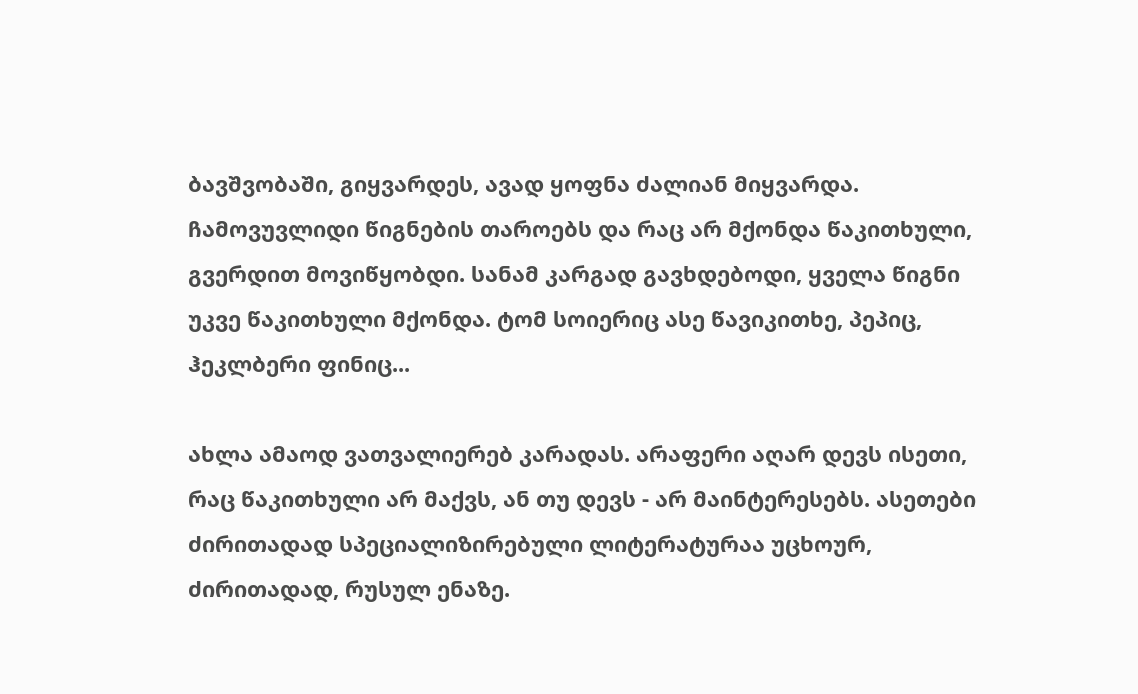ბავშვობაში, გიყვარდეს, ავად ყოფნა ძალიან მიყვარდა. ჩამოვუვლიდი წიგნების თაროებს და რაც არ მქონდა წაკითხული, გვერდით მოვიწყობდი. სანამ კარგად გავხდებოდი, ყველა წიგნი უკვე წაკითხული მქონდა. ტომ სოიერიც ასე წავიკითხე, პეპიც, ჰეკლბერი ფინიც...

ახლა ამაოდ ვათვალიერებ კარადას. არაფერი აღარ დევს ისეთი, რაც წაკითხული არ მაქვს, ან თუ დევს - არ მაინტერესებს. ასეთები ძირითადად სპეციალიზირებული ლიტერატურაა უცხოურ, ძირითადად, რუსულ ენაზე.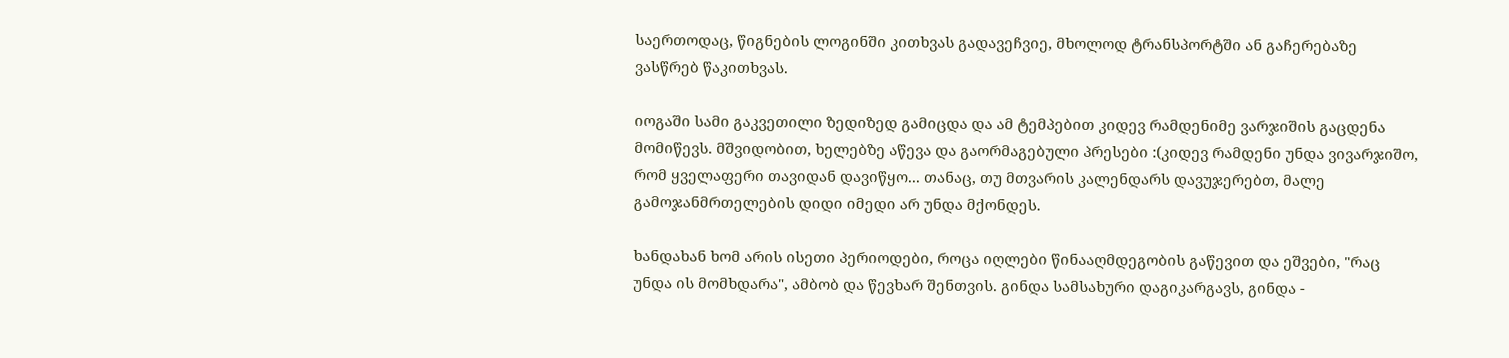საერთოდაც, წიგნების ლოგინში კითხვას გადავეჩვიე, მხოლოდ ტრანსპორტში ან გაჩერებაზე ვასწრებ წაკითხვას.

იოგაში სამი გაკვეთილი ზედიზედ გამიცდა და ამ ტემპებით კიდევ რამდენიმე ვარჯიშის გაცდენა მომიწევს. მშვიდობით, ხელებზე აწევა და გაორმაგებული პრესები :(კიდევ რამდენი უნდა ვივარჯიშო, რომ ყველაფერი თავიდან დავიწყო... თანაც, თუ მთვარის კალენდარს დავუჯერებთ, მალე გამოჯანმრთელების დიდი იმედი არ უნდა მქონდეს.

ხანდახან ხომ არის ისეთი პერიოდები, როცა იღლები წინააღმდეგობის გაწევით და ეშვები, "რაც უნდა ის მომხდარა", ამბობ და წევხარ შენთვის. გინდა სამსახური დაგიკარგავს, გინდა -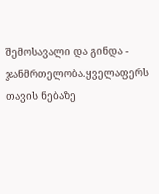შემოსავალი და გინდა - ჯანმრთელობა.ყველაფერს თავის ნებაზე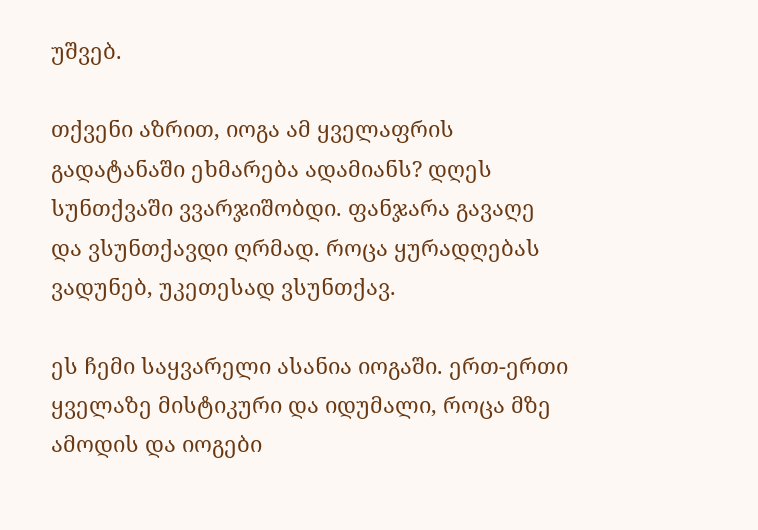უშვებ.

თქვენი აზრით, იოგა ამ ყველაფრის გადატანაში ეხმარება ადამიანს? დღეს სუნთქვაში ვვარჯიშობდი. ფანჯარა გავაღე და ვსუნთქავდი ღრმად. როცა ყურადღებას ვადუნებ, უკეთესად ვსუნთქავ.

ეს ჩემი საყვარელი ასანია იოგაში. ერთ-ერთი ყველაზე მისტიკური და იდუმალი, როცა მზე ამოდის და იოგები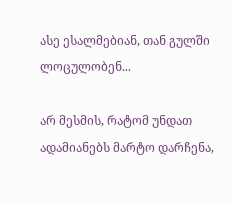ასე ესალმებიან, თან გულში ლოცულობენ...

არ მესმის, რატომ უნდათ ადამიანებს მარტო დარჩენა,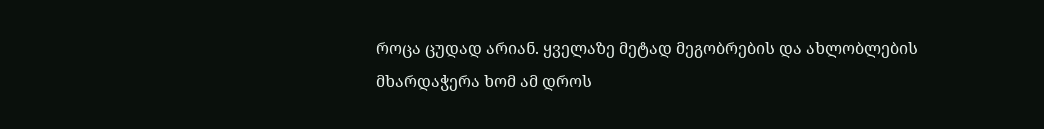როცა ცუდად არიან. ყველაზე მეტად მეგობრების და ახლობლების მხარდაჭერა ხომ ამ დროს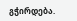გჭირდება.